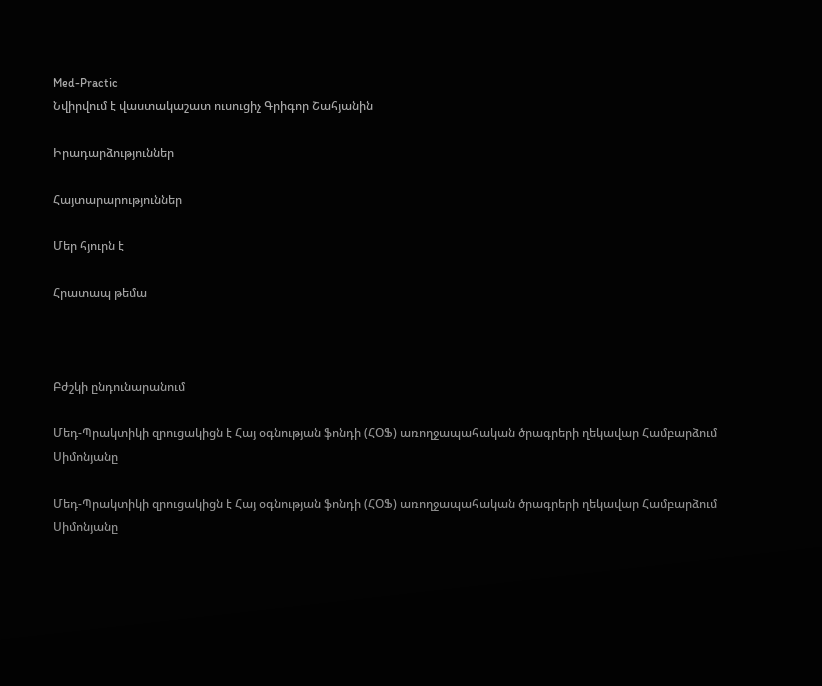Med-Practic
Նվիրվում է վաստակաշատ ուսուցիչ Գրիգոր Շահյանին

Իրադարձություններ

Հայտարարություններ

Մեր հյուրն է

Հրատապ թեմա



Բժշկի ընդունարանում

Մեդ-Պրակտիկի զրուցակիցն է Հայ օգնության ֆոնդի (ՀՕՖ) առողջապահական ծրագրերի ղեկավար Համբարձում Սիմոնյանը

Մեդ-Պրակտիկի զրուցակիցն է Հայ օգնության ֆոնդի (ՀՕՖ) առողջապահական ծրագրերի ղեկավար Համբարձում Սիմոնյանը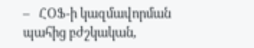–   ՀՕՖ-ի կազմավորման պահից բժշկական,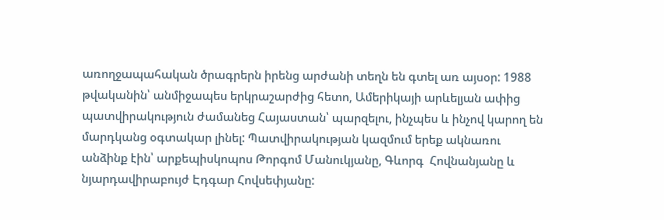առողջապահական ծրագրերն իրենց արժանի տեղն են գտել առ այսօր: 1988 թվականին՝ անմիջապես երկրաշարժից հետո, Ամերիկայի արևելյան ափից պատվիրակություն ժամանեց Հայաստան՝ պարզելու, ինչպես և ինչով կարող են  մարդկանց օգտակար լինել: Պատվիրակության կազմում երեք ակնառու անձինք էին՝ արքեպիսկոպոս Թորգոմ Մանուկյանը, Գևորգ  Հովնանյանը և նյարդավիրաբույժ Էդգար Հովսեփյանը: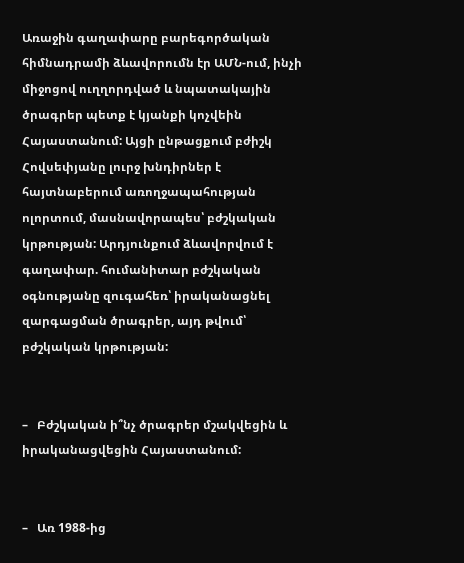Առաջին գաղափարը բարեգործական հիմնադրամի ձևավորումն էր ԱՄՆ-ում, ինչի միջոցով ուղղորդված և նպատակային ծրագրեր պետք է կյանքի կոչվեին Հայաստանում: Այցի ընթացքում բժիշկ Հովսեփյանը լուրջ խնդիրներ է հայտնաբերում առողջապահության ոլորտում, մասնավորապես՝ բժշկական կրթության: Արդյունքում ձևավորվում է գաղափար. հումանիտար բժշկական օգնությանը զուգահեռ՝ իրականացնել զարգացման ծրագրեր, այդ թվում՝ բժշկական կրթության:


–   Բժշկական ի՞նչ ծրագրեր մշակվեցին և իրականացվեցին Հայաստանում:


–   Առ 1988-ից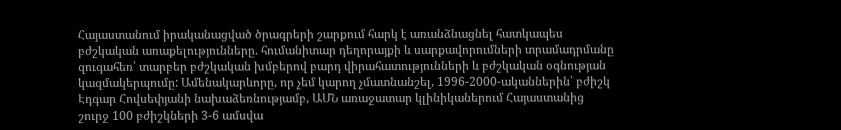Հայաստանում իրականացված ծրագրերի շարքում հարկ է առանձնացնել հատկապես բժշկական առաքելությունները. հումանիտար դեղորայքի և սարքավորումների տրամադրմանը զուգահեռ՝ տարբեր բժշկական խմբերով բարդ վիրահատությունների և բժշկական օգնության կազմակերպումը: Ամենակարևորը, որ չեմ կարող չմատնանշել, 1996-2000-ականներին՝ բժիշկ Էդգար Հովսեփյանի նախաձեռնությամբ, ԱՄՆ առաջատար կլինիկաներում Հայաստանից շուրջ 100 բժիշկների 3-6 ամսվա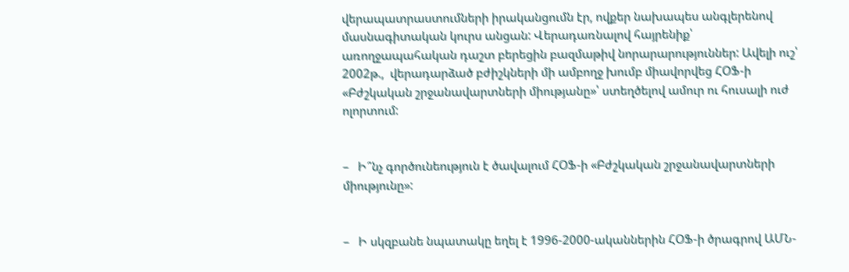վերապատրաստումների իրականցումն էր, ովքեր նախապես անգլերենով մասնագիտական կուրս անցան: Վերադառնալով հայրենիք՝ առողջապահական դաշտ բերեցին բազմաթիվ նորարարություններ: Ավելի ուշ՝ 2002թ.,  վերադարձած բժիշկների մի ամբողջ խումբ միավորվեց ՀՕՖ-ի «Բժշկական շրջանավարտների միությանը»՝ ստեղծելով ամուր ու հուսալի ուժ ոլորտում:


–   Ի՞նչ գործունեություն է ծավալում ՀՕՖ-ի «Բժշկական շրջանավարտների միությունը»:


–   Ի սկզբանե նպատակը եղել է 1996-2000-ականներին ՀՕՖ-ի ծրագրով ԱՄՆ-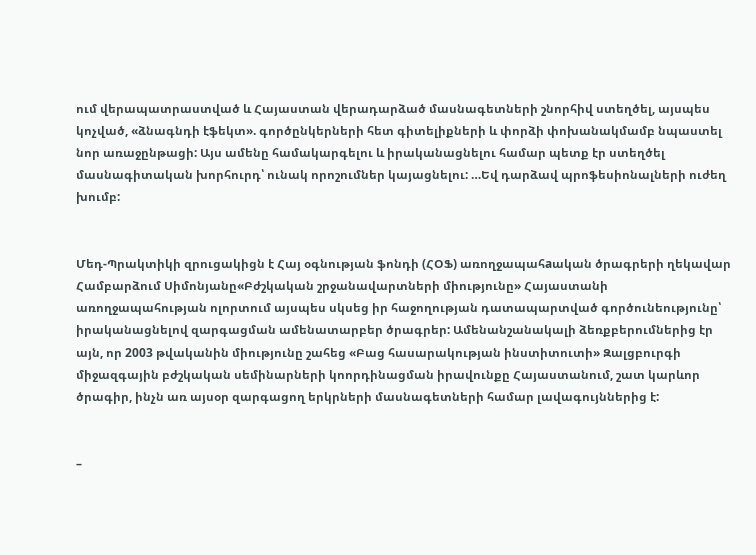ում վերապատրաստված և Հայաստան վերադարձած մասնագետների շնորհիվ ստեղծել, այսպես կոչված, «ձնագնդի էֆեկտ». գործընկերների հետ գիտելիքների և փորձի փոխանակմամբ նպաստել նոր առաջընթացի: Այս ամենը համակարգելու և իրականացնելու համար պետք էր ստեղծել մասնագիտական խորհուրդ՝ ունակ որոշումներ կայացնելու: …Եվ դարձավ պրոֆեսիոնալների ուժեղ խումբ:


Մեդ-Պրակտիկի զրուցակիցն է Հայ օգնության ֆոնդի (ՀՕՖ) առողջապահaական ծրագրերի ղեկավար Համբարձում Սիմոնյանը«Բժշկական շրջանավարտների միությունը» Հայաստանի առողջապահության ոլորտում այսպես սկսեց իր հաջողության դատապարտված գործունեությունը՝ իրականացնելով զարգացման ամենատարբեր ծրագրեր: Ամենանշանակալի ձեռքբերումներից էր այն, որ 2003 թվականին միությունը շահեց «Բաց հասարակության ինստիտուտի» Զալցբուրգի միջազգային բժշկական սեմինարների կոորդինացման իրավունքը Հայաստանում, շատ կարևոր ծրագիր, ինչն առ այսօր զարգացող երկրների մասնագետների համար լավագույններից է:


–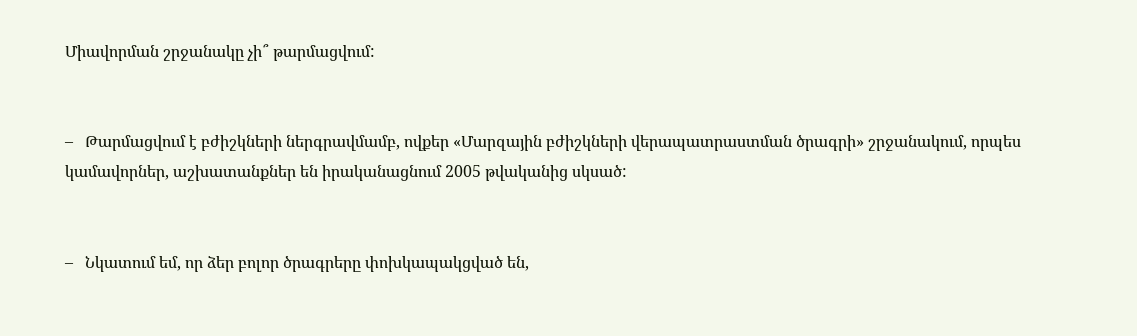Միավորման շրջանակը չի՞ թարմացվում:


–   Թարմացվում է բժիշկների ներգրավմամբ, ովքեր «Մարզային բժիշկների վերապատրաստման ծրագրի» շրջանակում, որպես կամավորներ, աշխատանքներ են իրականացնում 2005 թվականից սկսած:


–   Նկատում եմ, որ ձեր բոլոր ծրագրերը փոխկապակցված են,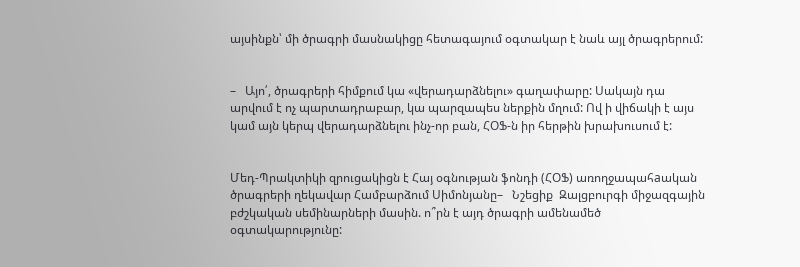այսինքն՝ մի ծրագրի մասնակիցը հետագայում օգտակար է նաև այլ ծրագրերում:


–   Այո՛, ծրագրերի հիմքում կա «վերադարձնելու» գաղափարը: Սակայն դա արվում է ոչ պարտադրաբար, կա պարզապես ներքին մղում: Ով ի վիճակի է այս կամ այն կերպ վերադարձնելու ինչ-որ բան, ՀՕՖ-ն իր հերթին խրախուսում է:


Մեդ-Պրակտիկի զրուցակիցն է Հայ օգնության ֆոնդի (ՀՕՖ) առողջապահaական ծրագրերի ղեկավար Համբարձում Սիմոնյանը–   Նշեցիք  Զալցբուրգի միջազգային բժշկական սեմինարների մասին. ո՞րն է այդ ծրագրի ամենամեծ օգտակարությունը: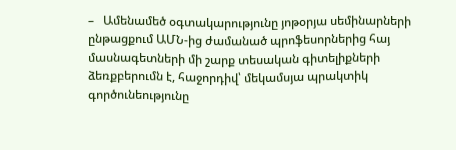–   Ամենամեծ օգտակարությունը յոթօրյա սեմինարների ընթացքում ԱՄՆ-ից ժամանած պրոֆեսորներից հայ մասնագետների մի շարք տեսական գիտելիքների ձեռքբերումն է, հաջորդիվ՝ մեկամսյա պրակտիկ գործունեությունը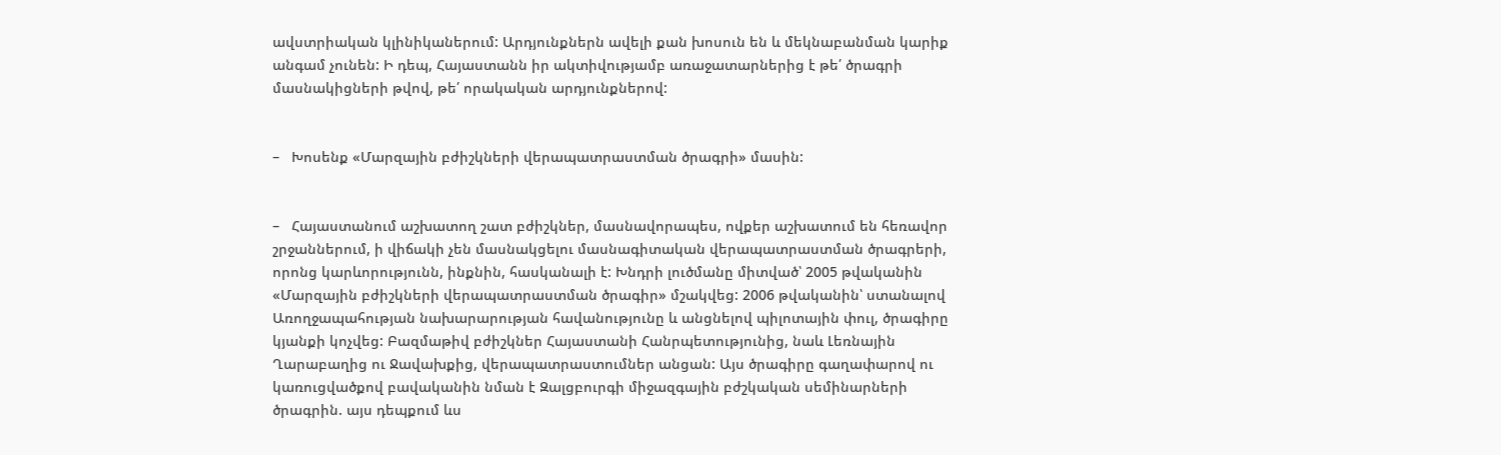ավստրիական կլինիկաներում: Արդյունքներն ավելի քան խոսուն են և մեկնաբանման կարիք անգամ չունեն: Ի դեպ, Հայաստանն իր ակտիվությամբ առաջատարներից է թե՛ ծրագրի մասնակիցների թվով, թե՛ որակական արդյունքներով:


–   Խոսենք «Մարզային բժիշկների վերապատրաստման ծրագրի» մասին:


–   Հայաստանում աշխատող շատ բժիշկներ, մասնավորապես, ովքեր աշխատում են հեռավոր շրջաններում, ի վիճակի չեն մասնակցելու մասնագիտական վերապատրաստման ծրագրերի, որոնց կարևորությունն, ինքնին, հասկանալի է: Խնդրի լուծմանը միտված՝ 2005 թվականին «Մարզային բժիշկների վերապատրաստման ծրագիր» մշակվեց: 2006 թվականին՝ ստանալով Առողջապահության նախարարության հավանությունը և անցնելով պիլոտային փուլ, ծրագիրը կյանքի կոչվեց: Բազմաթիվ բժիշկներ Հայաստանի Հանրպետությունից, նաև Լեռնային Ղարաբաղից ու Ջավախքից, վերապատրաստումներ անցան: Այս ծրագիրը գաղափարով ու կառուցվածքով բավականին նման է Զալցբուրգի միջազգային բժշկական սեմինարների ծրագրին. այս դեպքում ևս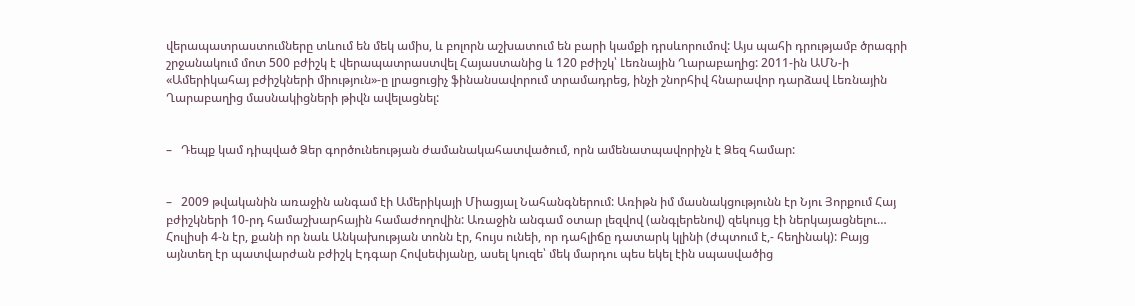վերապատրաստումները տևում են մեկ ամիս, և բոլորն աշխատում են բարի կամքի դրսևորումով: Այս պահի դրությամբ ծրագրի շրջանակում մոտ 500 բժիշկ է վերապատրաստվել Հայաստանից և 120 բժիշկ՝ Լեռնային Ղարաբաղից: 2011-ին ԱՄՆ-ի «Ամերիկահայ բժիշկների միություն»-ը լրացուցիչ ֆինանսավորում տրամադրեց, ինչի շնորհիվ հնարավոր դարձավ Լեռնային Ղարաբաղից մասնակիցների թիվն ավելացնել:


–   Դեպք կամ դիպված Ձեր գործունեության ժամանակահատվածում, որն ամենատպավորիչն է Ձեզ համար:


–   2009 թվականին առաջին անգամ էի Ամերիկայի Միացյալ Նահանգներում: Առիթն իմ մասնակցությունն էր Նյու Յորքում Հայ բժիշկների 10-րդ համաշխարհային համաժողովին: Առաջին անգամ օտար լեզվով (անգլերենով) զեկույց էի ներկայացնելու… Հուլիսի 4-ն էր, քանի որ նաև Անկախության տոնն էր, հույս ունեի, որ դահլիճը դատարկ կլինի (ժպտում է,- հեղինակ): Բայց այնտեղ էր պատվարժան բժիշկ Էդգար Հովսեփյանը, ասել կուզե՝ մեկ մարդու պես եկել էին սպասվածից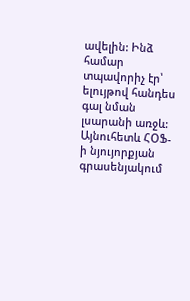ավելին: Ինձ համար տպավորիչ էր՝ ելույթով հանդես գալ նման լսարանի առջև: Այնուհետև ՀՕՖ-ի նյույորքյան գրասենյակում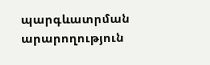պարգևատրման արարողություն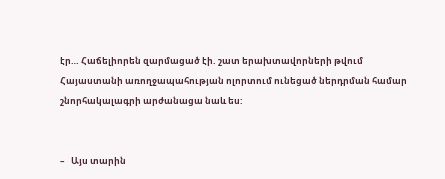էր… Հաճելիորեն զարմացած էի. շատ երախտավորների թվում Հայաստանի առողջապահության ոլորտում ունեցած ներդրման համար շնորհակալագրի արժանացա նաև ես:


–   Այս տարին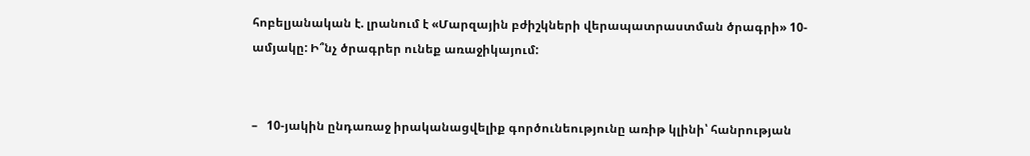հոբելյանական է. լրանում է «Մարզային բժիշկների վերապատրաստման ծրագրի» 10-ամյակը: Ի՞նչ ծրագրեր ունեք առաջիկայում:


–   10-յակին ընդառաջ իրականացվելիք գործունեությունը առիթ կլինի՝ հանրության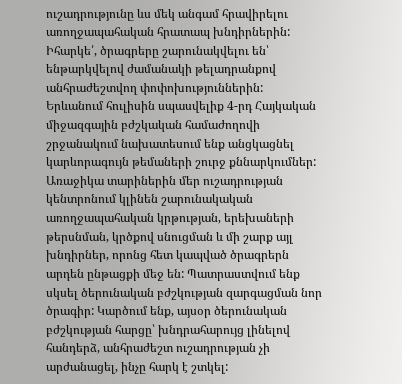ուշադրությունը ևս մեկ անգամ հրավիրելու առողջապահական հրատապ խնդիրներին: Իհարկե՛, ծրագրերը շարունակվելու են՝ ենթարկվելով ժամանակի թելադրանքով անհրաժեշտվող փոփոխություններին: Երևանում հուլիսին սպասվելիք 4-րդ Հայկական միջազգային բժշկական համաժողովի շրջանակում նախատեսում ենք անցկացնել կարևորագույն թեմաների շուրջ քննարկումներ: Առաջիկա տարիներին մեր ուշադրության կենտրոնում կլինեն շարունակական առողջապահական կրթության, երեխաների թերսնման, կրծքով սնուցման և մի շարք այլ խնդիրներ, որոնց հետ կապված ծրագրերն արդեն ընթացքի մեջ են: Պատրաստվում ենք սկսել ծերունական բժշկության զարգացման նոր ծրագիր: Կարծում ենք, այսօր ծերունական բժշկության հարցը՝ խնդրահարույց լինելով հանդերձ, անհրաժեշտ ուշադրության չի արժանացել, ինչը հարկ է շտկել: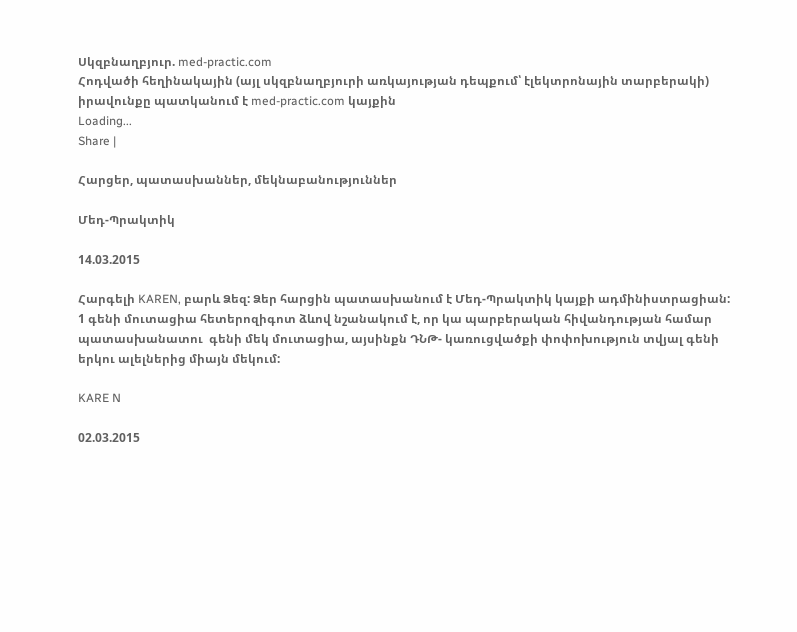Սկզբնաղբյուր. med-practic.com
Հոդվածի հեղինակային (այլ սկզբնաղբյուրի առկայության դեպքում՝ էլեկտրոնային տարբերակի) իրավունքը պատկանում է med-practic.com կայքին
Loading...
Share |

Հարցեր, պատասխաններ, մեկնաբանություններ

Մեդ-Պրակտիկ

14.03.2015

Հարգելի KAREN, բարև Ձեզ: Ձեր հարցին պատասխանում է Մեդ-Պրակտիկ կայքի ադմինիստրացիան: 1 գենի մուտացիա հետերոզիգոտ ձևով նշանակում է, որ կա պարբերական հիվանդության համար պատասխանատու  գենի մեկ մուտացիա, այսինքն ԴՆԹ- կառուցվածքի փոփոխություն տվյալ գենի երկու ալելներից միայն մեկում:

KARE N

02.03.2015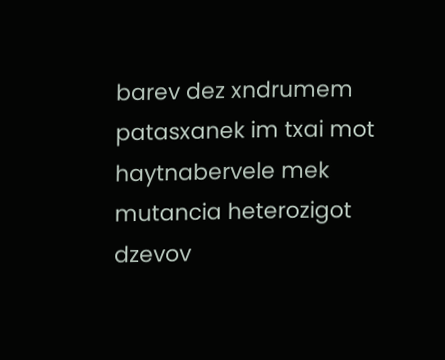barev dez xndrumem patasxanek im txai mot haytnabervele mek mutancia heterozigot dzevov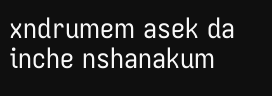xndrumem asek da inche nshanakum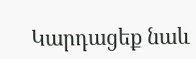Կարդացեք նաև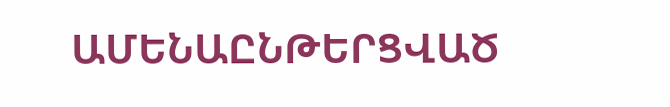ԱՄԵՆԱԸՆԹԵՐՑՎԱԾ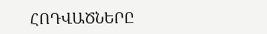ՀՈԴՎԱԾՆԵՐԸ